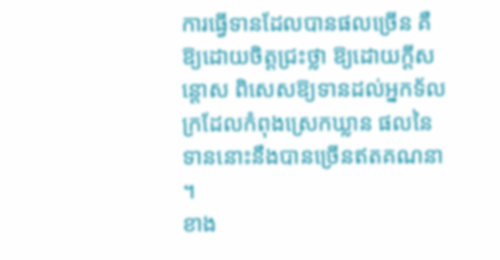ការធ្វើទានដែលបានផលច្រើន គឺឱ្យដោយចិត្តជ្រះថ្លា ឱ្យដោយក្តីសន្តោស ពិសេសឱ្យទានដល់អ្នកទ័លក្រដែលកំពុងស្រេកឃ្លាន ផលនៃទាននោះនឹងបានច្រើនឥតគណនា ។
ខាង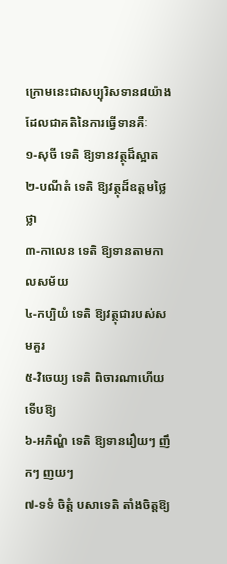ក្រោមនេះជាសប្បុរិសទាន៨យ៉ាងដែលជាគតិនៃការធ្វើទានគឺៈ
១-សុចី ទេតិ ឱ្យទានវត្ថុដ៏ស្អាត
២-បណីតំ ទេតិ ឱ្យវត្ថុដ៏ឧត្តមថ្លៃថ្លា
៣-កាលេន ទេតិ ឱ្យទានតាមកាលសម័យ
៤-កប្បិយំ ទេតិ ឱ្យវត្ថុជារបស់សមគួរ
៥-វិចេយ្យ ទេតិ ពិចារណាហើយទើបឱ្យ
៦-អភិណ្ហំ ទេតិ ឱ្យទានរឿយៗ ញឹកៗ ញយៗ
៧-ទទំ ចិត្តំ បសាទេតិ តាំងចិត្តឱ្យ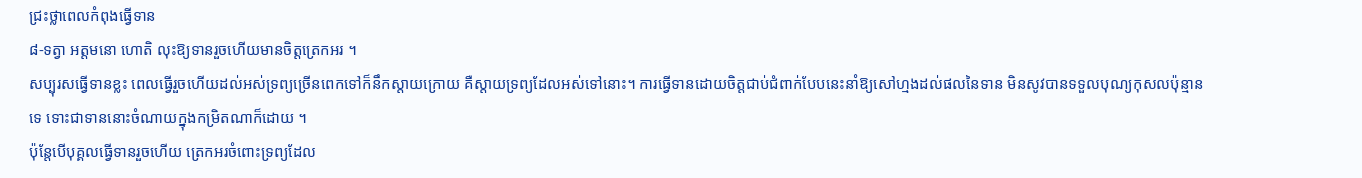ជ្រះថ្លាពេលកំពុងធ្វើទាន
៨-ទត្វា អត្តមនោ ហោតិ លុះឱ្យទានរួចហើយមានចិត្តត្រេកអរ ។
សប្បុរសធ្វើទានខ្លះ ពេលធ្វើរួចហើយដល់អស់ទ្រព្យច្រើនពេកទៅក៏នឹកស្តាយក្រោយ គឺស្តាយទ្រព្យដែលអស់ទៅនោះ។ ការធ្វើទានដោយចិត្តជាប់ជំពាក់បែបនេះនាំឱ្យសៅហ្មងដល់ផលនៃទាន មិនសូវបានទទួលបុណ្យកុសលប៉ុន្មានទេ ទោះជាទាននោះចំណាយក្នុងកម្រិតណាក៏ដោយ ។
ប៉ុន្តែបើបុគ្គលធ្វើទានរួចហើយ ត្រេកអរចំពោះទ្រព្យដែល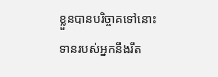ខ្លួនបានបរិច្ចាគទៅនោះ ទានរបស់អ្នកនឹងរឹត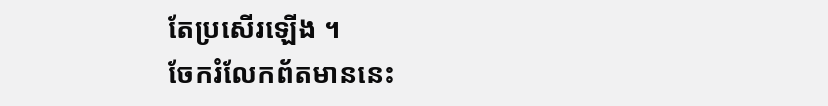តែប្រសើរឡើង ។
ចែករំលែកព័តមាននេះ